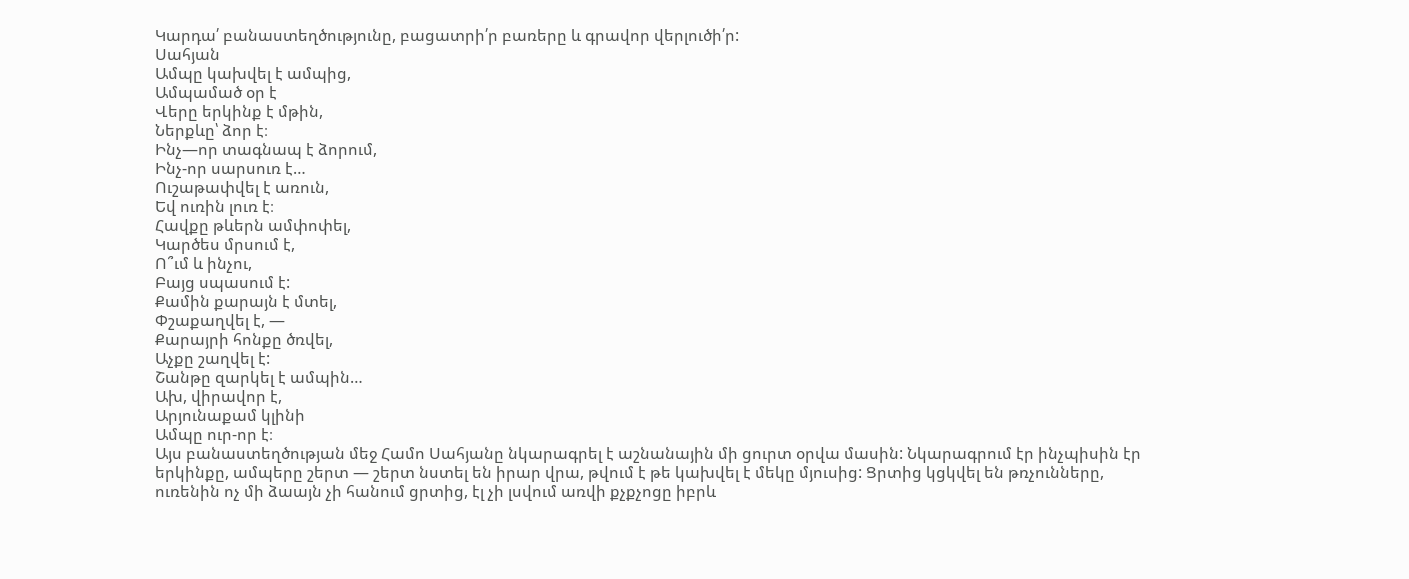Կարդա՛ բանաստեղծությունը, բացատրի՛ր բառերը և գրավոր վերլուծի՛ր:
Սահյան
Ամպը կախվել է ամպից,
Ամպամած օր է
Վերը երկինք է մթին,
Ներքևը՝ ձոր է։
Ինչ—որ տագնապ է ձորում,
Ինչ-որ սարսուռ է…
Ուշաթափվել է առուն,
Եվ ուռին լուռ է։
Հավքը թևերն ամփոփել,
Կարծես մրսում է,
Ո՞ւմ և ինչու,
Բայց սպասում է:
Քամին քարայն է մտել,
Փշաքաղվել է, —
Քարայրի հոնքը ծռվել,
Աչքը շաղվել է:
Շանթը զարկել է ամպին…
Ախ, վիրավոր է,
Արյունաքամ կլինի
Ամպը ուր-որ է։
Այս բանաստեղծության մեջ Համո Սահյանը նկարագրել է աշնանային մի ցուրտ օրվա մասին: Նկարագրում էր ինչպիսին էր երկինքը, ամպերը շերտ — շերտ նստել են իրար վրա, թվում է թե կախվել է մեկը մյուսից: Ցրտից կցկվել են թռչունները, ուռենին ոչ մի ձաայն չի հանում ցրտից, էլ չի լսվում առվի քչքչոցը իբրև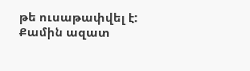թե ուսաթափվել է: Քամին ազատ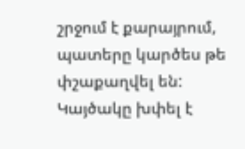շրջում է քարայրում, պատերը կարծես թե փշաքաղվել են: Կայծակը խփել է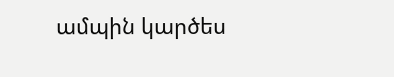ամպին կարծես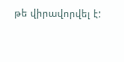թե վիրավորվել է: